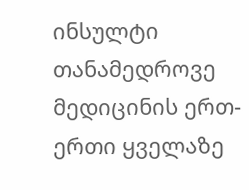ინსულტი თანამედროვე მედიცინის ერთ-ერთი ყველაზე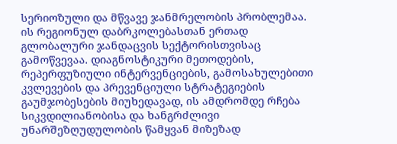სერიოზული და მწვავე ჯანმრელობის პრობლემაა. ის რეგიონულ დაბრკოლებასთან ერთად გლობალური ჯანდაცვის სექტორისთვისაც გამოწვევაა. დიაგნოსტიკური მეთოდების, რეპერფუზიული ინტერვენციების, გამოსახულებითი კვლევების და პრევენციული სტრატეგიების გაუმჯობესების მიუხედავად, ის ამდრომდე რჩება სიკვდილიანობისა და ხანგრძლივი უნარშეზღუდულობის წამყვან მიზეზად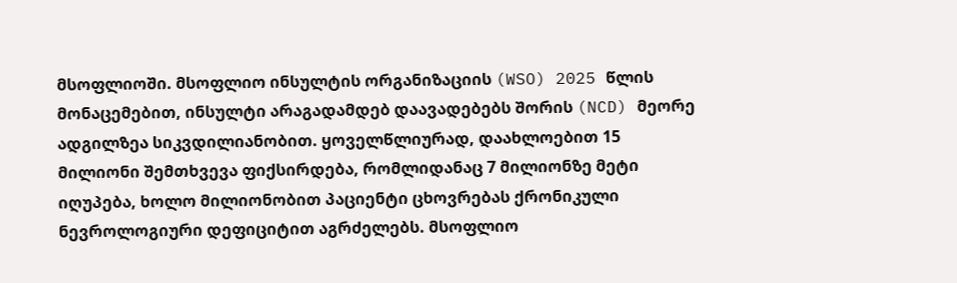მსოფლიოში. მსოფლიო ინსულტის ორგანიზაციის (WSO) 2025 წლის მონაცემებით, ინსულტი არაგადამდებ დაავადებებს შორის (NCD) მეორე ადგილზეა სიკვდილიანობით. ყოველწლიურად, დაახლოებით 15 მილიონი შემთხვევა ფიქსირდება, რომლიდანაც 7 მილიონზე მეტი იღუპება, ხოლო მილიონობით პაციენტი ცხოვრებას ქრონიკული ნევროლოგიური დეფიციტით აგრძელებს. მსოფლიო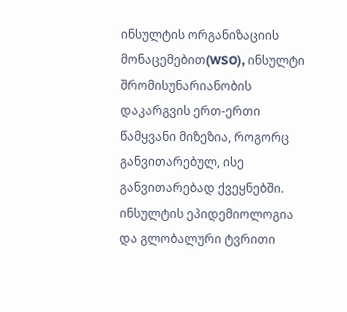ინსულტის ორგანიზაციის მონაცემებით(WSO), ინსულტი შრომისუნარიანობის დაკარგვის ერთ-ერთი წამყვანი მიზეზია, როგორც განვითარებულ, ისე განვითარებად ქვეყნებში.
ინსულტის ეპიდემიოლოგია და გლობალური ტვრითი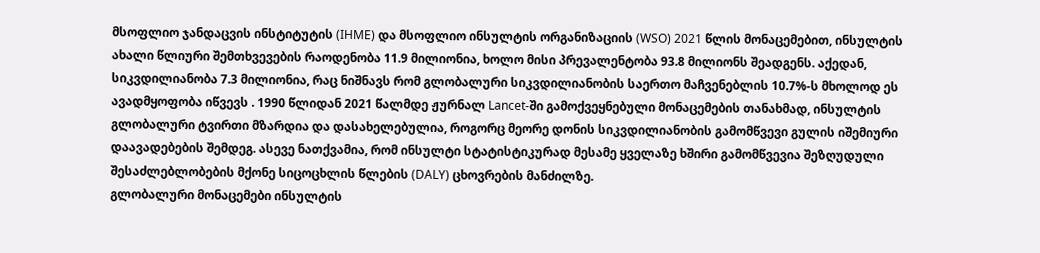მსოფლიო ჯანდაცვის ინსტიტუტის (IHME) და მსოფლიო ინსულტის ორგანიზაციის (WSO) 2021 წლის მონაცემებით, ინსულტის ახალი წლიური შემთხვევების რაოდენობა 11.9 მილიონია, ხოლო მისი პრევალენტობა 93.8 მილიონს შეადგენს. აქედან, სიკვდილიანობა 7.3 მილიონია, რაც ნიშნავს რომ გლობალური სიკვდილიანობის საერთო მაჩვენებლის 10.7%-ს მხოლოდ ეს ავადმყოფობა იწვევს . 1990 წლიდან 2021 წალმდე ჟურნალ Lancet-ში გამოქვეყნებული მონაცემების თანახმად, ინსულტის გლობალური ტვირთი მზარდია და დასახელებულია, როგორც მეორე დონის სიკვდილიანობის გამომწვევი გულის იშემიური დაავადებების შემდეგ. ასევე ნათქვამია, რომ ინსულტი სტატისტიკურად მესამე ყველაზე ხშირი გამომწვევია შეზღუდული შესაძლებლობების მქონე სიცოცხლის წლების (DALY) ცხოვრების მანძილზე.
გლობალური მონაცემები ინსულტის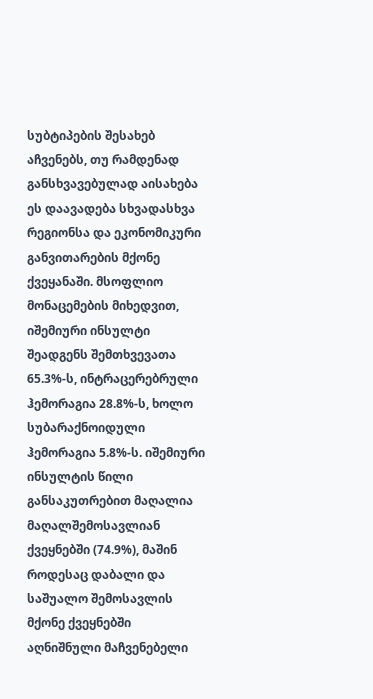სუბტიპების შესახებ აჩვენებს, თუ რამდენად განსხვავებულად აისახება ეს დაავადება სხვადასხვა რეგიონსა და ეკონომიკური განვითარების მქონე ქვეყანაში. მსოფლიო მონაცემების მიხედვით, იშემიური ინსულტი შეადგენს შემთხვევათა 65.3%-ს, ინტრაცერებრული ჰემორაგია 28.8%-ს, ხოლო სუბარაქნოიდული ჰემორაგია 5.8%-ს. იშემიური ინსულტის წილი განსაკუთრებით მაღალია მაღალშემოსავლიან ქვეყნებში (74.9%), მაშინ როდესაც დაბალი და საშუალო შემოსავლის მქონე ქვეყნებში აღნიშნული მაჩვენებელი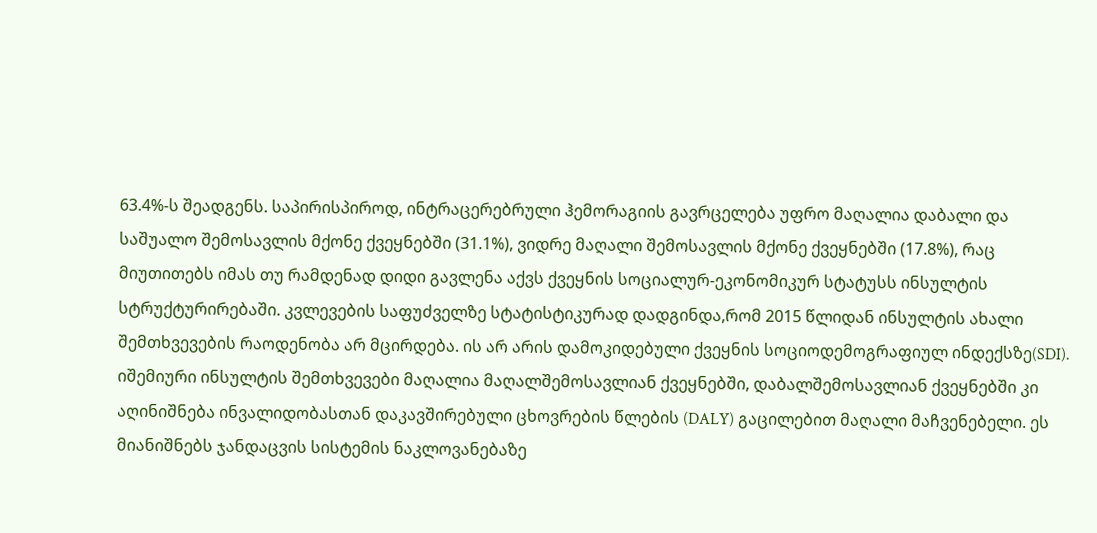63.4%-ს შეადგენს. საპირისპიროდ, ინტრაცერებრული ჰემორაგიის გავრცელება უფრო მაღალია დაბალი და საშუალო შემოსავლის მქონე ქვეყნებში (31.1%), ვიდრე მაღალი შემოსავლის მქონე ქვეყნებში (17.8%), რაც მიუთითებს იმას თუ რამდენად დიდი გავლენა აქვს ქვეყნის სოციალურ-ეკონომიკურ სტატუსს ინსულტის სტრუქტურირებაში. კვლევების საფუძველზე სტატისტიკურად დადგინდა,რომ 2015 წლიდან ინსულტის ახალი შემთხვევების რაოდენობა არ მცირდება. ის არ არის დამოკიდებული ქვეყნის სოციოდემოგრაფიულ ინდექსზე(SDI). იშემიური ინსულტის შემთხვევები მაღალია მაღალშემოსავლიან ქვეყნებში, დაბალშემოსავლიან ქვეყნებში კი აღინიშნება ინვალიდობასთან დაკავშირებული ცხოვრების წლების (DALY) გაცილებით მაღალი მაჩვენებელი. ეს მიანიშნებს ჯანდაცვის სისტემის ნაკლოვანებაზე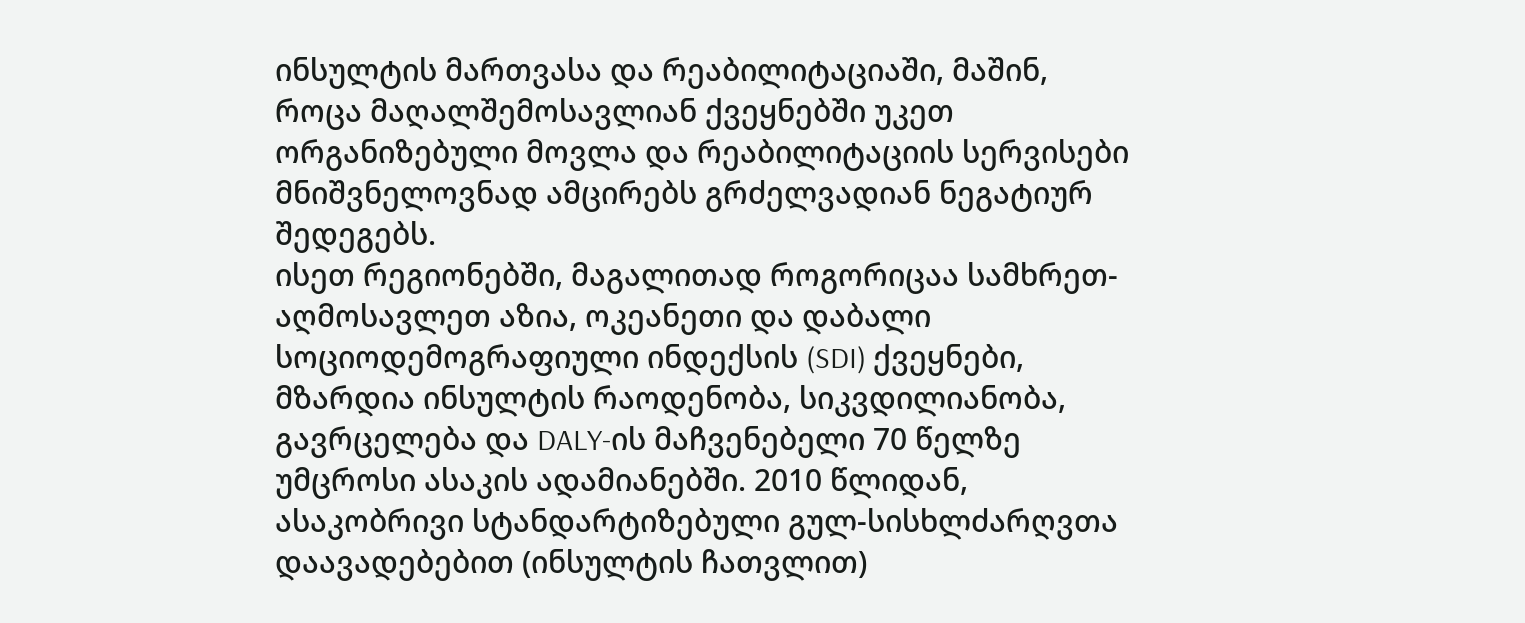ინსულტის მართვასა და რეაბილიტაციაში, მაშინ, როცა მაღალშემოსავლიან ქვეყნებში უკეთ ორგანიზებული მოვლა და რეაბილიტაციის სერვისები მნიშვნელოვნად ამცირებს გრძელვადიან ნეგატიურ შედეგებს.
ისეთ რეგიონებში, მაგალითად როგორიცაა სამხრეთ-აღმოსავლეთ აზია, ოკეანეთი და დაბალი სოციოდემოგრაფიული ინდექსის (SDI) ქვეყნები, მზარდია ინსულტის რაოდენობა, სიკვდილიანობა, გავრცელება და DALY-ის მაჩვენებელი 70 წელზე უმცროსი ასაკის ადამიანებში. 2010 წლიდან, ასაკობრივი სტანდარტიზებული გულ-სისხლძარღვთა დაავადებებით (ინსულტის ჩათვლით)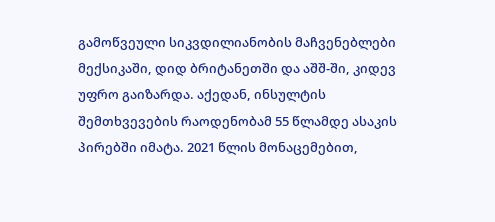გამოწვეული სიკვდილიანობის მაჩვენებლები მექსიკაში, დიდ ბრიტანეთში და აშშ-ში, კიდევ უფრო გაიზარდა. აქედან, ინსულტის შემთხვევების რაოდენობამ 55 წლამდე ასაკის პირებში იმატა. 2021 წლის მონაცემებით,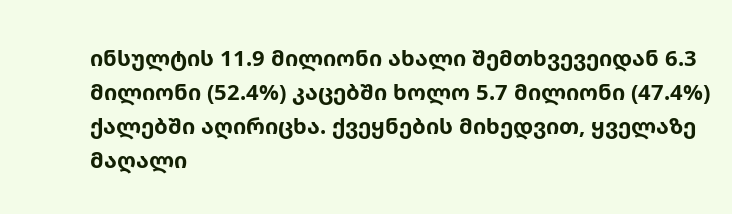ინსულტის 11.9 მილიონი ახალი შემთხვევეიდან 6.3 მილიონი (52.4%) კაცებში ხოლო 5.7 მილიონი (47.4%) ქალებში აღირიცხა. ქვეყნების მიხედვით, ყველაზე მაღალი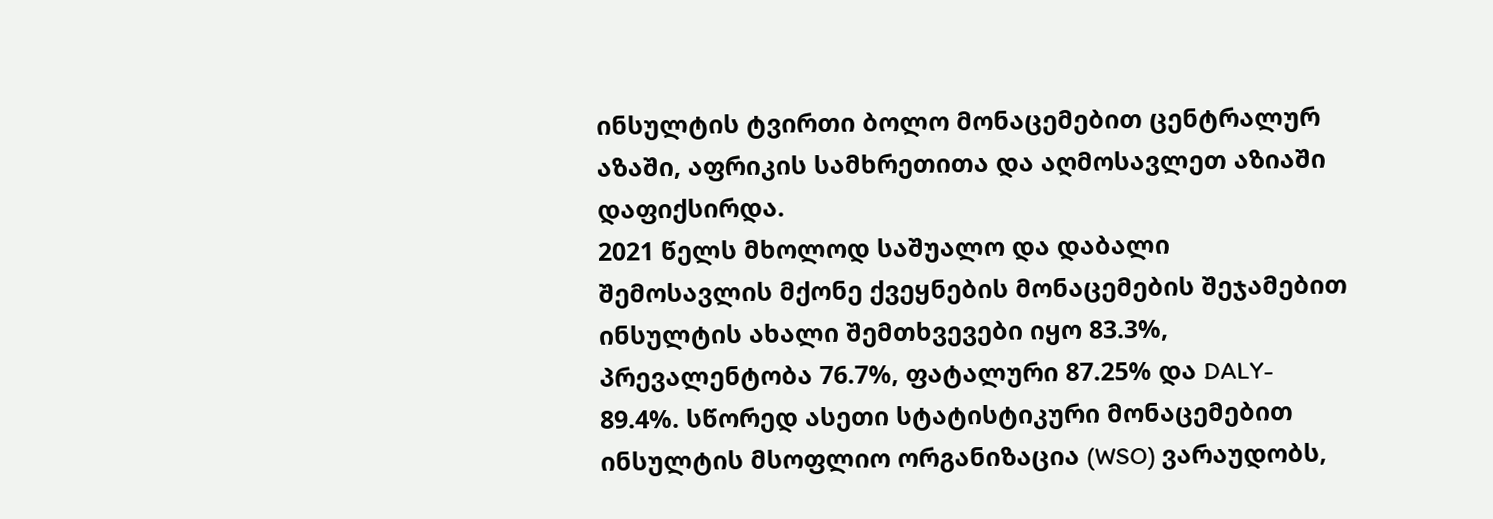ინსულტის ტვირთი ბოლო მონაცემებით ცენტრალურ აზაში, აფრიკის სამხრეთითა და აღმოსავლეთ აზიაში დაფიქსირდა.
2021 წელს მხოლოდ საშუალო და დაბალი შემოსავლის მქონე ქვეყნების მონაცემების შეჯამებით ინსულტის ახალი შემთხვევები იყო 83.3%, პრევალენტობა 76.7%, ფატალური 87.25% და DALY- 89.4%. სწორედ ასეთი სტატისტიკური მონაცემებით ინსულტის მსოფლიო ორგანიზაცია (WSO) ვარაუდობს,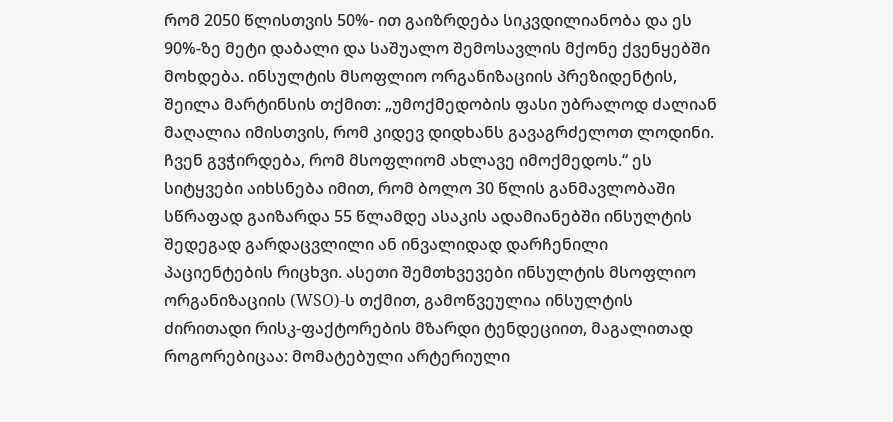რომ 2050 წლისთვის 50%- ით გაიზრდება სიკვდილიანობა და ეს 90%-ზე მეტი დაბალი და საშუალო შემოსავლის მქონე ქვენყებში მოხდება. ინსულტის მსოფლიო ორგანიზაციის პრეზიდენტის, შეილა მარტინსის თქმით: „უმოქმედობის ფასი უბრალოდ ძალიან მაღალია იმისთვის, რომ კიდევ დიდხანს გავაგრძელოთ ლოდინი. ჩვენ გვჭირდება, რომ მსოფლიომ ახლავე იმოქმედოს.“ ეს სიტყვები აიხსნება იმით, რომ ბოლო 30 წლის განმავლობაში სწრაფად გაიზარდა 55 წლამდე ასაკის ადამიანებში ინსულტის შედეგად გარდაცვლილი ან ინვალიდად დარჩენილი პაციენტების რიცხვი. ასეთი შემთხვევები ინსულტის მსოფლიო ორგანიზაციის (WSO)-ს თქმით, გამოწვეულია ინსულტის ძირითადი რისკ-ფაქტორების მზარდი ტენდეციით, მაგალითად როგორებიცაა: მომატებული არტერიული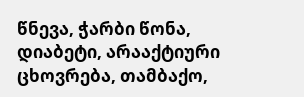წნევა, ჭარბი წონა, დიაბეტი, არააქტიური ცხოვრება, თამბაქო,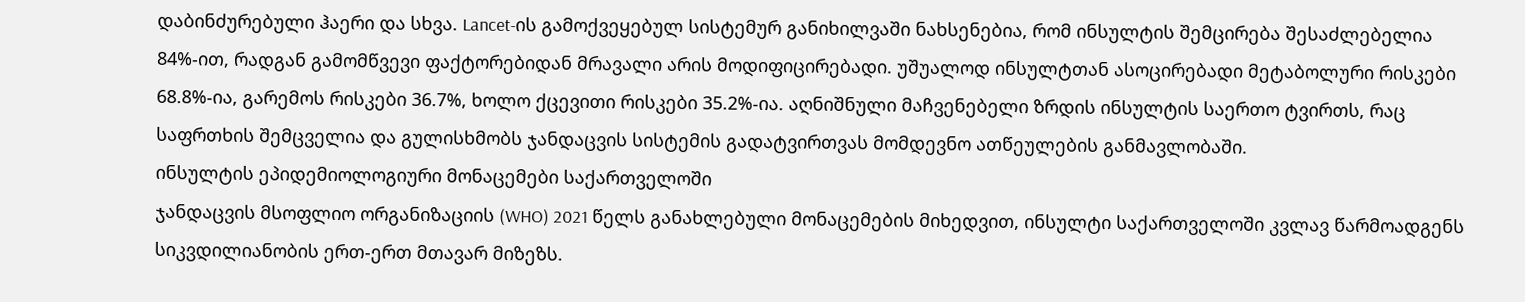დაბინძურებული ჰაერი და სხვა. Lancet-ის გამოქვეყებულ სისტემურ განიხილვაში ნახსენებია, რომ ინსულტის შემცირება შესაძლებელია 84%-ით, რადგან გამომწვევი ფაქტორებიდან მრავალი არის მოდიფიცირებადი. უშუალოდ ინსულტთან ასოცირებადი მეტაბოლური რისკები 68.8%-ია, გარემოს რისკები 36.7%, ხოლო ქცევითი რისკები 35.2%-ია. აღნიშნული მაჩვენებელი ზრდის ინსულტის საერთო ტვირთს, რაც საფრთხის შემცველია და გულისხმობს ჯანდაცვის სისტემის გადატვირთვას მომდევნო ათწეულების განმავლობაში.
ინსულტის ეპიდემიოლოგიური მონაცემები საქართველოში
ჯანდაცვის მსოფლიო ორგანიზაციის (WHO) 2021 წელს განახლებული მონაცემების მიხედვით, ინსულტი საქართველოში კვლავ წარმოადგენს სიკვდილიანობის ერთ-ერთ მთავარ მიზეზს.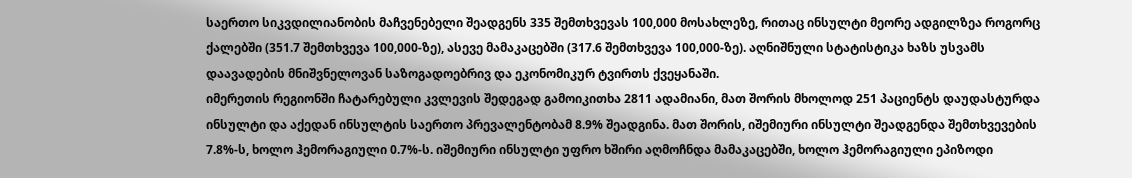საერთო სიკვდილიანობის მაჩვენებელი შეადგენს 335 შემთხვევას 100,000 მოსახლეზე, რითაც ინსულტი მეორე ადგილზეა როგორც ქალებში (351.7 შემთხვევა 100,000-ზე), ასევე მამაკაცებში (317.6 შემთხვევა 100,000-ზე). აღნიშნული სტატისტიკა ხაზს უსვამს დაავადების მნიშვნელოვან საზოგადოებრივ და ეკონომიკურ ტვირთს ქვეყანაში.
იმერეთის რეგიონში ჩატარებული კვლევის შედეგად გამოიკითხა 2811 ადამიანი, მათ შორის მხოლოდ 251 პაციენტს დაუდასტურდა ინსულტი და აქედან ინსულტის საერთო პრევალენტობამ 8.9% შეადგინა. მათ შორის, იშემიური ინსულტი შეადგენდა შემთხვევების 7.8%-ს, ხოლო ჰემორაგიული 0.7%-ს. იშემიური ინსულტი უფრო ხშირი აღმოჩნდა მამაკაცებში, ხოლო ჰემორაგიული ეპიზოდი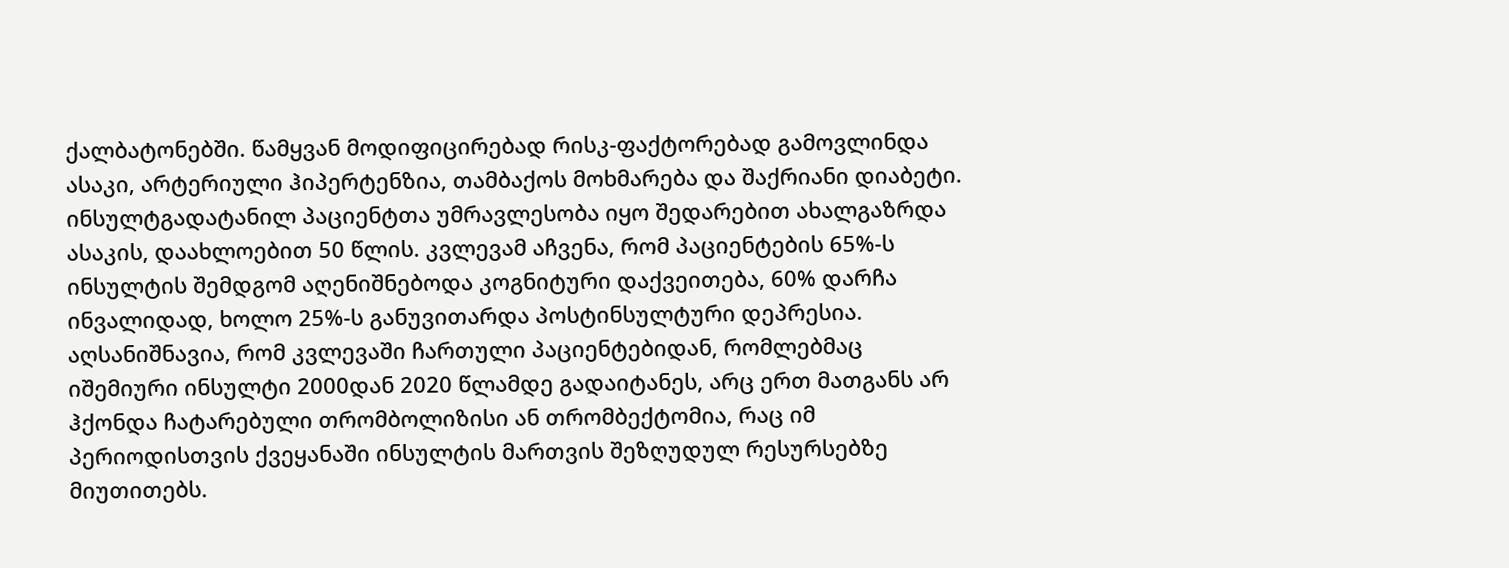ქალბატონებში. წამყვან მოდიფიცირებად რისკ-ფაქტორებად გამოვლინდა ასაკი, არტერიული ჰიპერტენზია, თამბაქოს მოხმარება და შაქრიანი დიაბეტი. ინსულტგადატანილ პაციენტთა უმრავლესობა იყო შედარებით ახალგაზრდა ასაკის, დაახლოებით 50 წლის. კვლევამ აჩვენა, რომ პაციენტების 65%-ს ინსულტის შემდგომ აღენიშნებოდა კოგნიტური დაქვეითება, 60% დარჩა ინვალიდად, ხოლო 25%-ს განუვითარდა პოსტინსულტური დეპრესია. აღსანიშნავია, რომ კვლევაში ჩართული პაციენტებიდან, რომლებმაც იშემიური ინსულტი 2000დან 2020 წლამდე გადაიტანეს, არც ერთ მათგანს არ ჰქონდა ჩატარებული თრომბოლიზისი ან თრომბექტომია, რაც იმ პერიოდისთვის ქვეყანაში ინსულტის მართვის შეზღუდულ რესურსებზე მიუთითებს.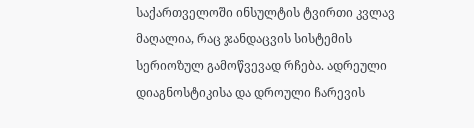საქართველოში ინსულტის ტვირთი კვლავ მაღალია, რაც ჯანდაცვის სისტემის სერიოზულ გამოწვევად რჩება. ადრეული დიაგნოსტიკისა და დროული ჩარევის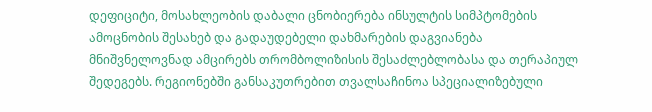დეფიციტი, მოსახლეობის დაბალი ცნობიერება ინსულტის სიმპტომების ამოცნობის შესახებ და გადაუდებელი დახმარების დაგვიანება მნიშვნელოვნად ამცირებს თრომბოლიზისის შესაძლებლობასა და თერაპიულ შედეგებს. რეგიონებში განსაკუთრებით თვალსაჩინოა სპეციალიზებული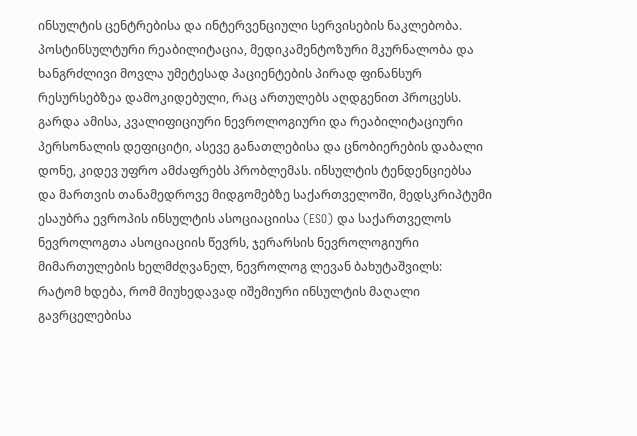ინსულტის ცენტრებისა და ინტერვენციული სერვისების ნაკლებობა. პოსტინსულტური რეაბილიტაცია, მედიკამენტოზური მკურნალობა და ხანგრძლივი მოვლა უმეტესად პაციენტების პირად ფინანსურ რესურსებზეა დამოკიდებული, რაც ართულებს აღდგენით პროცესს. გარდა ამისა, კვალიფიციური ნევროლოგიური და რეაბილიტაციური პერსონალის დეფიციტი, ასევე განათლებისა და ცნობიერების დაბალი დონე, კიდევ უფრო ამძაფრებს პრობლემას. ინსულტის ტენდენციებსა და მართვის თანამედროვე მიდგომებზე საქართველოში, მედსკრიპტუმი ესაუბრა ევროპის ინსულტის ასოციაციისა (ESO) და საქართველოს ნევროლოგთა ასოციაციის წევრს, ჯერარსის ნევროლოგიური მიმართულების ხელმძღვანელ, ნევროლოგ ლევან ბახუტაშვილს:
რატომ ხდება, რომ მიუხედავად იშემიური ინსულტის მაღალი გავრცელებისა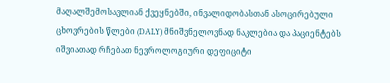მაღალშემოსავლიან ქვეყნებში, ინვალიდობასთან ასოცირებული ცხოვრების წლები (DALY) მნიშვნელოვნად ნაკლებია და პაციენტებს იშვიათად რჩებათ ნევროლოგიური დეფიციტი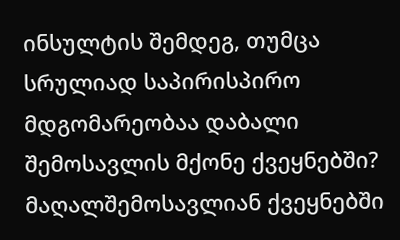ინსულტის შემდეგ, თუმცა სრულიად საპირისპირო მდგომარეობაა დაბალი შემოსავლის მქონე ქვეყნებში?
მაღალშემოსავლიან ქვეყნებში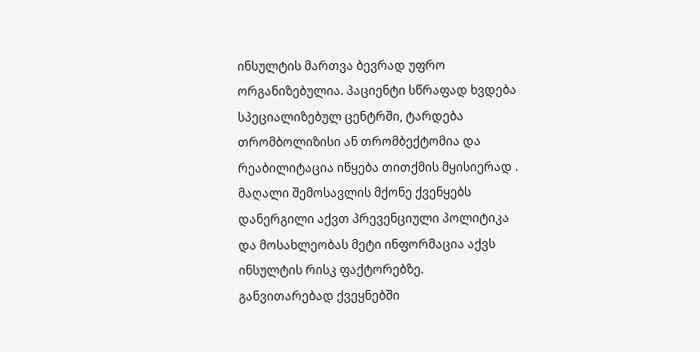ინსულტის მართვა ბევრად უფრო ორგანიზებულია. პაციენტი სწრაფად ხვდება სპეციალიზებულ ცენტრში, ტარდება თრომბოლიზისი ან თრომბექტომია და რეაბილიტაცია იწყება თითქმის მყისიერად . მაღალი შემოსავლის მქონე ქვენყებს დანერგილი აქვთ პრევენციული პოლიტიკა და მოსახლეობას მეტი ინფორმაცია აქვს ინსულტის რისკ ფაქტორებზე. განვითარებად ქვეყნებში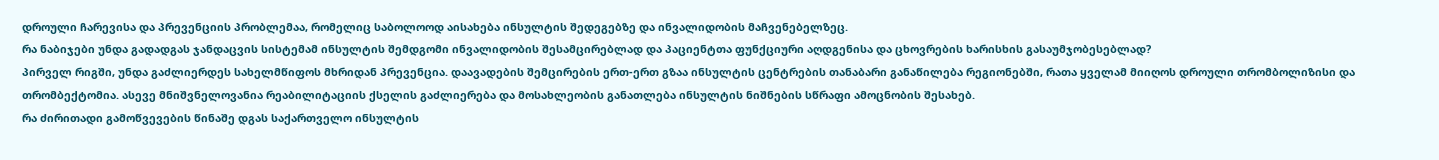დროული ჩარევისა და პრევენციის პრობლემაა, რომელიც საბოლოოდ აისახება ინსულტის შედეგებზე და ინვალიდობის მაჩვენებელზეც.
რა ნაბიჯები უნდა გადადგას ჯანდაცვის სისტემამ ინსულტის შემდგომი ინვალიდობის შესამცირებლად და პაციენტთა ფუნქციური აღდგენისა და ცხოვრების ხარისხის გასაუმჯობესებლად?
პირველ რიგში, უნდა გაძლიერდეს სახელმწიფოს მხრიდან პრევენცია. დაავადების შემცირების ერთ-ერთ გზაა ინსულტის ცენტრების თანაბარი განაწილება რეგიონებში, რათა ყველამ მიიღოს დროული თრომბოლიზისი და თრომბექტომია. ასევე მნიშვნელოვანია რეაბილიტაციის ქსელის გაძლიერება და მოსახლეობის განათლება ინსულტის ნიშნების სწრაფი ამოცნობის შესახებ.
რა ძირითადი გამოწვევების წინაშე დგას საქართველო ინსულტის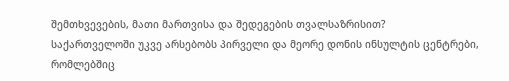შემთხვევების, მათი მართვისა და შედეგების თვალსაზრისით?
საქართველოში უკვე არსებობს პირველი და მეორე დონის ინსულტის ცენტრები, რომლებშიც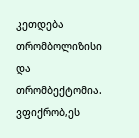კეთდება თრომბოლიზისი და თრომბექტომია. ვფიქრობ,ეს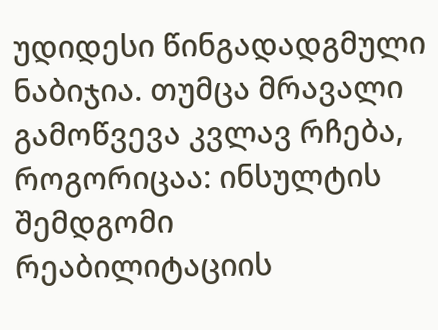უდიდესი წინგადადგმული ნაბიჯია. თუმცა მრავალი გამოწვევა კვლავ რჩება, როგორიცაა: ინსულტის შემდგომი რეაბილიტაციის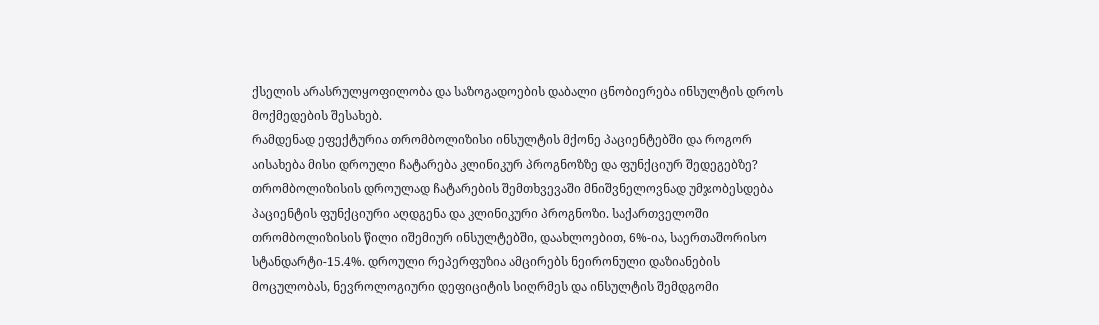ქსელის არასრულყოფილობა და საზოგადოების დაბალი ცნობიერება ინსულტის დროს მოქმედების შესახებ.
რამდენად ეფექტურია თრომბოლიზისი ინსულტის მქონე პაციენტებში და როგორ აისახება მისი დროული ჩატარება კლინიკურ პროგნოზზე და ფუნქციურ შედეგებზე?
თრომბოლიზისის დროულად ჩატარების შემთხვევაში მნიშვნელოვნად უმჯობესდება პაციენტის ფუნქციური აღდგენა და კლინიკური პროგნოზი. საქართველოში თრომბოლიზისის წილი იშემიურ ინსულტებში, დაახლოებით, 6%-ია, საერთაშორისო სტანდარტი-15.4%. დროული რეპერფუზია ამცირებს ნეირონული დაზიანების მოცულობას, ნევროლოგიური დეფიციტის სიღრმეს და ინსულტის შემდგომი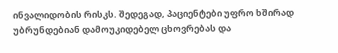ინვალიდობის რისკს. შედეგად, პაციენტები უფრო ხშირად უბრუნდებიან დამოუკიდებელ ცხოვრებას და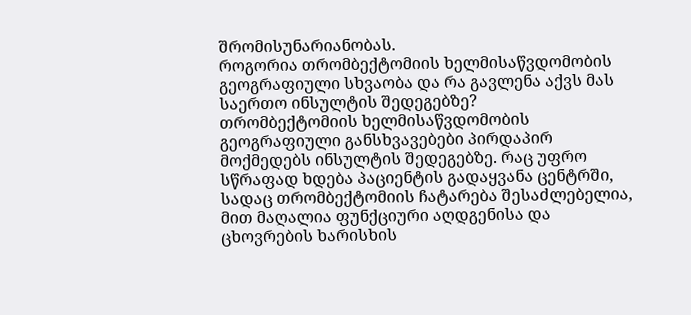შრომისუნარიანობას.
როგორია თრომბექტომიის ხელმისაწვდომობის გეოგრაფიული სხვაობა და რა გავლენა აქვს მას საერთო ინსულტის შედეგებზე?
თრომბექტომიის ხელმისაწვდომობის გეოგრაფიული განსხვავებები პირდაპირ მოქმედებს ინსულტის შედეგებზე. რაც უფრო სწრაფად ხდება პაციენტის გადაყვანა ცენტრში, სადაც თრომბექტომიის ჩატარება შესაძლებელია, მით მაღალია ფუნქციური აღდგენისა და ცხოვრების ხარისხის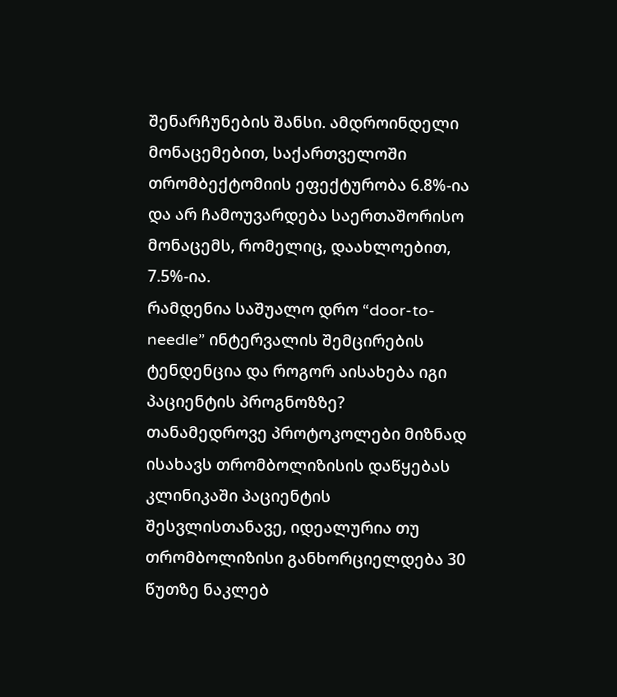შენარჩუნების შანსი. ამდროინდელი მონაცემებით, საქართველოში თრომბექტომიის ეფექტურობა 6.8%-ია და არ ჩამოუვარდება საერთაშორისო მონაცემს, რომელიც, დაახლოებით, 7.5%-ია.
რამდენია საშუალო დრო “door-to-needle” ინტერვალის შემცირების ტენდენცია და როგორ აისახება იგი პაციენტის პროგნოზზე?
თანამედროვე პროტოკოლები მიზნად ისახავს თრომბოლიზისის დაწყებას კლინიკაში პაციენტის შესვლისთანავე, იდეალურია თუ თრომბოლიზისი განხორციელდება 30 წუთზე ნაკლებ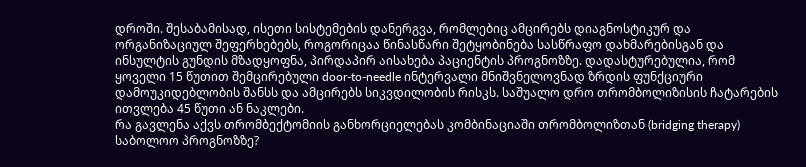დროში. შესაბამისად, ისეთი სისტემების დანერგვა, რომლებიც ამცირებს დიაგნოსტიკურ და ორგანიზაციულ შეფერხებებს, როგორიცაა წინასწარი შეტყობინება სასწრაფო დახმარებისგან და ინსულტის გუნდის მზადყოფნა, პირდაპირ აისახება პაციენტის პროგნოზზე. დადასტურებულია, რომ ყოველი 15 წუთით შემცირებული door-to-needle ინტერვალი მნიშვნელოვნად ზრდის ფუნქციური დამოუკიდებლობის შანსს და ამცირებს სიკვდილობის რისკს. საშუალო დრო თრომბოლიზისის ჩატარების ითვლება 45 წუთი ან ნაკლები.
რა გავლენა აქვს თრომბექტომიის განხორციელებას კომბინაციაში თრომბოლიზთან (bridging therapy) საბოლოო პროგნოზზე?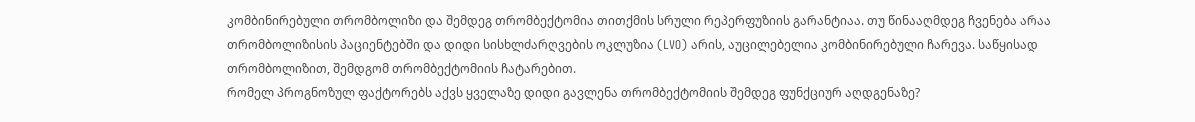კომბინირებული თრომბოლიზი და შემდეგ თრომბექტომია თითქმის სრული რეპერფუზიის გარანტიაა. თუ წინააღმდეგ ჩვენება არაა თრომბოლიზისის პაციენტებში და დიდი სისხლძარღვების ოკლუზია (LVO) არის, აუცილებელია კომბინირებული ჩარევა. საწყისად თრომბოლიზით, შემდგომ თრომბექტომიის ჩატარებით.
რომელ პროგნოზულ ფაქტორებს აქვს ყველაზე დიდი გავლენა თრომბექტომიის შემდეგ ფუნქციურ აღდგენაზე?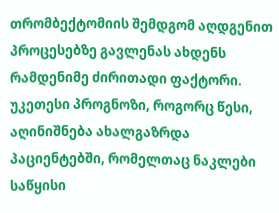თრომბექტომიის შემდგომ აღდგენით პროცესებზე გავლენას ახდენს რამდენიმე ძირითადი ფაქტორი. უკეთესი პროგნოზი, როგორც წესი, აღინიშნება ახალგაზრდა პაციენტებში, რომელთაც ნაკლები საწყისი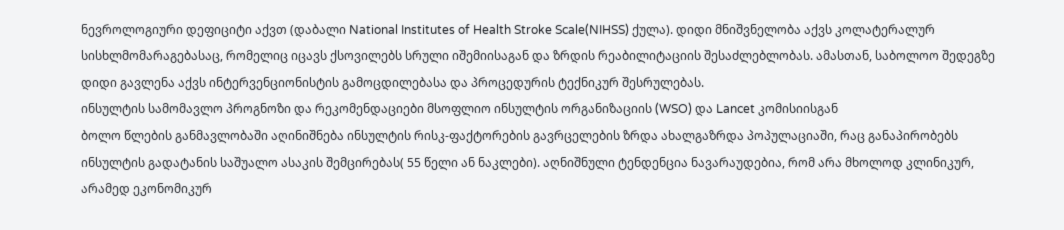ნევროლოგიური დეფიციტი აქვთ (დაბალი National Institutes of Health Stroke Scale(NIHSS) ქულა). დიდი მნიშვნელობა აქვს კოლატერალურ სისხლმომარაგებასაც, რომელიც იცავს ქსოვილებს სრული იშემიისაგან და ზრდის რეაბილიტაციის შესაძლებლობას. ამასთან, საბოლოო შედეგზე დიდი გავლენა აქვს ინტერვენციონისტის გამოცდილებასა და პროცედურის ტექნიკურ შესრულებას.
ინსულტის სამომავლო პროგნოზი და რეკომენდაციები მსოფლიო ინსულტის ორგანიზაციის (WSO) და Lancet კომისიისგან
ბოლო წლების განმავლობაში აღინიშნება ინსულტის რისკ-ფაქტორების გავრცელების ზრდა ახალგაზრდა პოპულაციაში, რაც განაპირობებს ინსულტის გადატანის საშუალო ასაკის შემცირებას( 55 წელი ან ნაკლები). აღნიშნული ტენდენცია ნავარაუდებია, რომ არა მხოლოდ კლინიკურ, არამედ ეკონომიკურ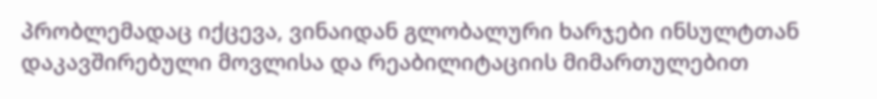პრობლემადაც იქცევა, ვინაიდან გლობალური ხარჯები ინსულტთან დაკავშირებული მოვლისა და რეაბილიტაციის მიმართულებით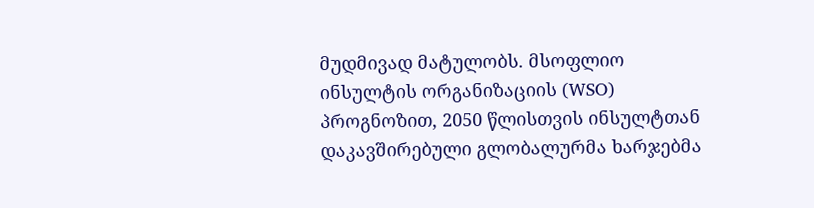მუდმივად მატულობს. მსოფლიო ინსულტის ორგანიზაციის (WSO) პროგნოზით, 2050 წლისთვის ინსულტთან დაკავშირებული გლობალურმა ხარჯებმა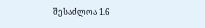შესაძლოა 1.6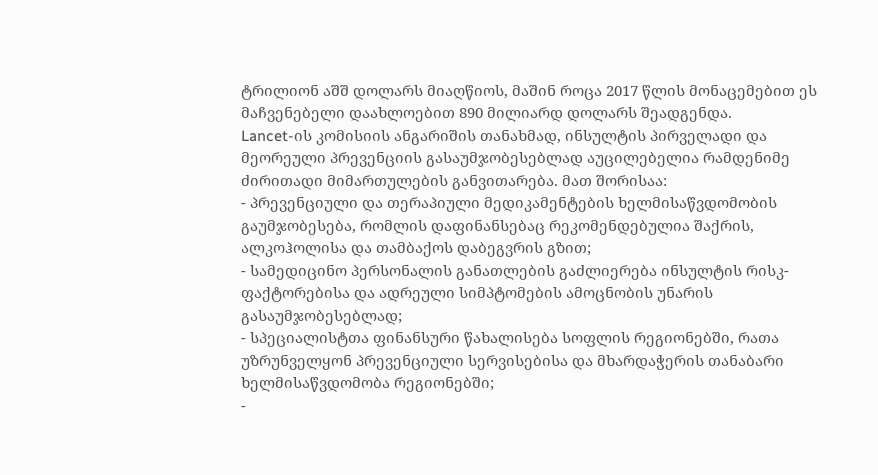ტრილიონ აშშ დოლარს მიაღწიოს, მაშინ როცა 2017 წლის მონაცემებით ეს მაჩვენებელი დაახლოებით 890 მილიარდ დოლარს შეადგენდა.
Lancet-ის კომისიის ანგარიშის თანახმად, ინსულტის პირველადი და მეორეული პრევენციის გასაუმჯობესებლად აუცილებელია რამდენიმე ძირითადი მიმართულების განვითარება. მათ შორისაა:
- პრევენციული და თერაპიული მედიკამენტების ხელმისაწვდომობის გაუმჯობესება, რომლის დაფინანსებაც რეკომენდებულია შაქრის, ალკოჰოლისა და თამბაქოს დაბეგვრის გზით;
- სამედიცინო პერსონალის განათლების გაძლიერება ინსულტის რისკ-ფაქტორებისა და ადრეული სიმპტომების ამოცნობის უნარის გასაუმჯობესებლად;
- სპეციალისტთა ფინანსური წახალისება სოფლის რეგიონებში, რათა უზრუნველყონ პრევენციული სერვისებისა და მხარდაჭერის თანაბარი ხელმისაწვდომობა რეგიონებში;
-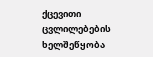ქცევითი ცვლილებების ხელშეწყობა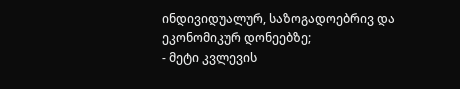ინდივიდუალურ, საზოგადოებრივ და ეკონომიკურ დონეებზე;
- მეტი კვლევის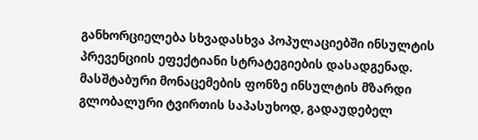განხორციელება სხვადასხვა პოპულაციებში ინსულტის პრევენციის ეფექტიანი სტრატეგიების დასადგენად.
მასშტაბური მონაცემების ფონზე ინსულტის მზარდი გლობალური ტვირთის საპასუხოდ, გადაუდებელ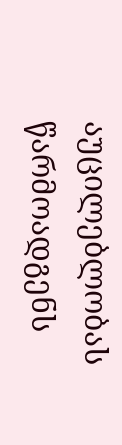აუცილებლობას წარმოადგენს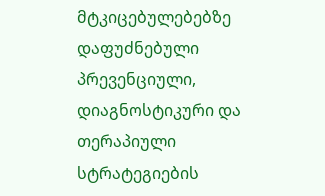მტკიცებულებებზე დაფუძნებული პრევენციული, დიაგნოსტიკური და თერაპიული სტრატეგიების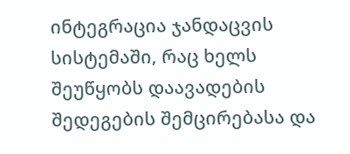ინტეგრაცია ჯანდაცვის სისტემაში, რაც ხელს შეუწყობს დაავადების შედეგების შემცირებასა და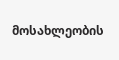მოსახლეობის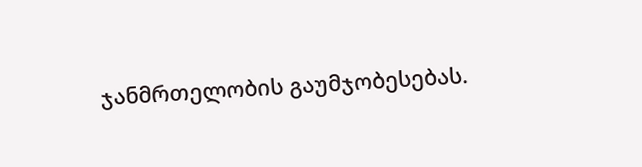ჯანმრთელობის გაუმჯობესებას.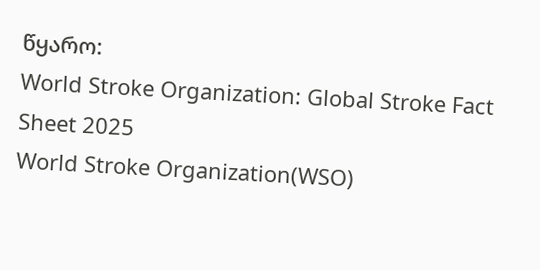წყარო:
World Stroke Organization: Global Stroke Fact Sheet 2025
World Stroke Organization(WSO)